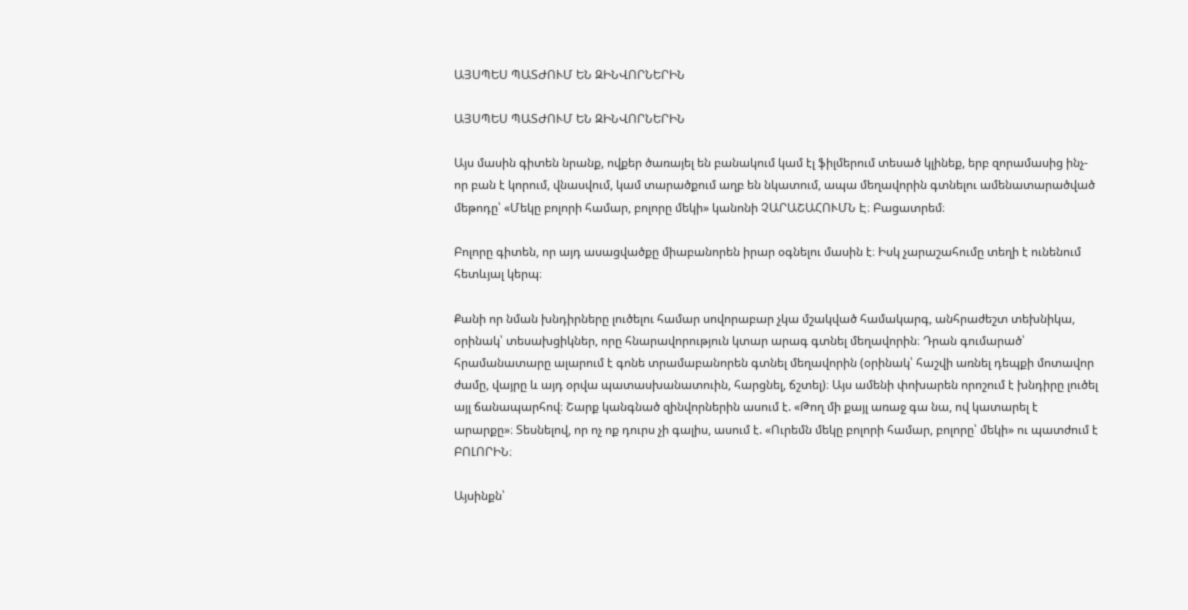ԱՅՍՊԵՍ ՊԱՏԺՈՒՄ ԵՆ ԶԻՆՎՈՐՆԵՐԻՆ

ԱՅՍՊԵՍ ՊԱՏԺՈՒՄ ԵՆ ԶԻՆՎՈՐՆԵՐԻՆ

Այս մասին գիտեն նրանք, ովքեր ծառայել են բանակում կամ էլ ֆիլմերում տեսած կլինեք, երբ զորամասից ինչ-որ բան է կորում, վնասվում, կամ տարածքում աղբ են նկատում, ապա մեղավորին գտնելու ամենատարածված մեթոդը՝ «Մեկը բոլորի համար, բոլորը մեկի» կանոնի ՉԱՐԱՇԱՀՈՒՄՆ Է։ Բացատրեմ։

Բոլորը գիտեն, որ այդ ասացվածքը միաբանորեն իրար օգնելու մասին է։ Իսկ չարաշահումը տեղի է ունենում հետևյալ կերպ։

Քանի որ նման խնդիրները լուծելու համար սովորաբար չկա մշակված համակարգ, անհրաժեշտ տեխնիկա, օրինակ՝ տեսախցիկներ, որը հնարավորություն կտար արագ գտնել մեղավորին։ Դրան գումարած՝ հրամանատարը ալարում է գոնե տրամաբանորեն գտնել մեղավորին (օրինակ՝ հաշվի առնել դեպքի մոտավոր ժամը, վայրը և այդ օրվա պատասխանատուին, հարցնել, ճշտել)։ Այս ամենի փոխարեն որոշում է խնդիրը լուծել այլ ճանապարհով։ Շարք կանգնած զինվորներին ասում է. «Թող մի քայլ առաջ գա նա, ով կատարել է արարքը»։ Տեսնելով, որ ոչ ոք դուրս չի գալիս, ասում է. «Ուրեմն մեկը բոլորի համար, բոլորը՝ մեկի» ու պատժում է ԲՈԼՈՐԻՆ։

Այսինքն՝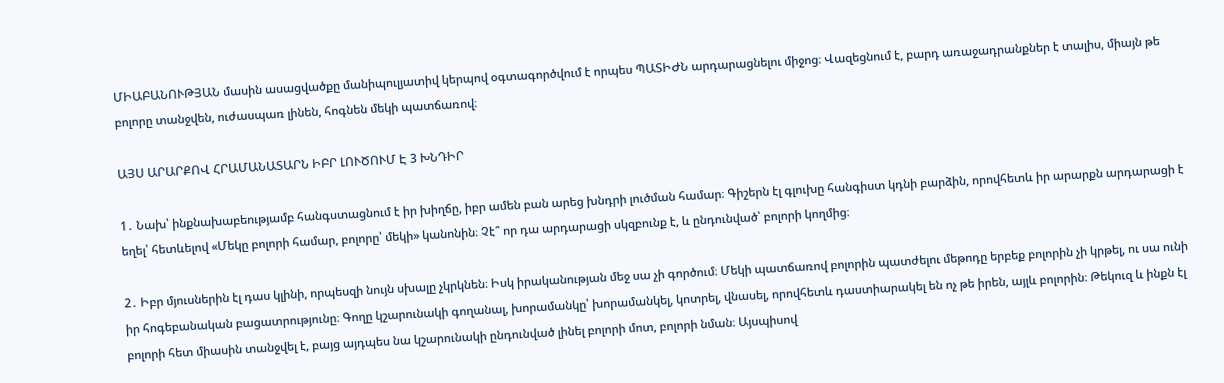ՄԻԱԲԱՆՈՒԹՅԱՆ մասին ասացվածքը մանիպուլյատիվ կերպով օգտագործվում է որպես ՊԱՏԻԺՆ արդարացնելու միջոց։ Վազեցնում է, բարդ առաջադրանքներ է տալիս, միայն թե բոլորը տանջվեն, ուժասպառ լինեն, հոգնեն մեկի պատճառով։

ԱՅՍ ԱՐԱՐՔՈՎ ՀՐԱՄԱՆԱՏԱՐՆ ԻԲՐ ԼՈՒԾՈՒՄ Է 3 ԽՆԴԻՐ

1․ Նախ՝ ինքնախաբեությամբ հանգստացնում է իր խիղճը, իբր ամեն բան արեց խնդրի լուծման համար։ Գիշերն էլ գլուխը հանգիստ կդնի բարձին, որովհետև իր արարքն արդարացի է եղել՝ հետևելով «Մեկը բոլորի համար, բոլորը՝ մեկի» կանոնին։ Չէ՞ որ դա արդարացի սկզբունք է, և ընդունված՝ բոլորի կողմից։

2․ Իբր մյուսներին էլ դաս կլինի, որպեսզի նույն սխալը չկրկնեն։ Իսկ իրականության մեջ սա չի գործում։ Մեկի պատճառով բոլորին պատժելու մեթոդը երբեք բոլորին չի կրթել, ու սա ունի իր հոգեբանական բացատրությունը։ Գողը կշարունակի գողանալ, խորամանկը՝ խորամանկել, կոտրել, վնասել, որովհետև դաստիարակել են ոչ թե իրեն, այլև բոլորին։ Թեկուզ և ինքն էլ բոլորի հետ միասին տանջվել է, բայց այդպես նա կշարունակի ընդունված լինել բոլորի մոտ, բոլորի նման։ Այսպիսով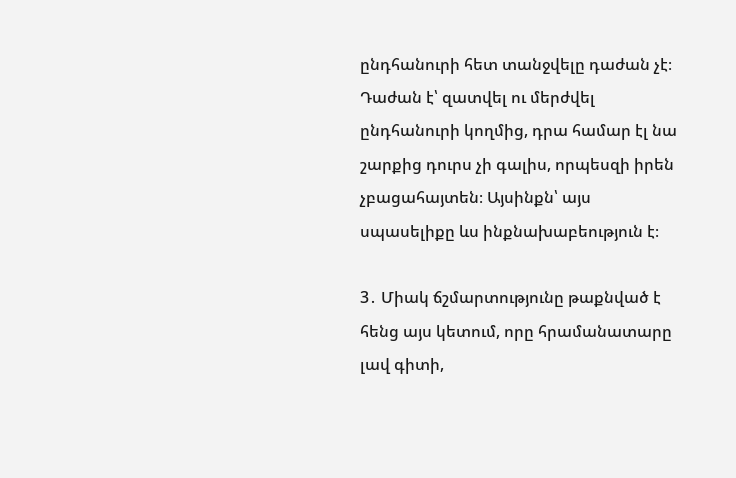ընդհանուրի հետ տանջվելը դաժան չէ։ Դաժան է՝ զատվել ու մերժվել ընդհանուրի կողմից, դրա համար էլ նա շարքից դուրս չի գալիս, որպեսզի իրեն չբացահայտեն։ Այսինքն՝ այս սպասելիքը ևս ինքնախաբեություն է։

3․ Միակ ճշմարտությունը թաքնված է հենց այս կետում, որը հրամանատարը լավ գիտի,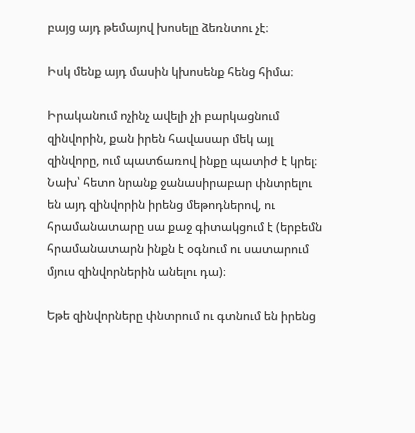բայց այդ թեմայով խոսելը ձեռնտու չէ։

Իսկ մենք այդ մասին կխոսենք հենց հիմա։

Իրականում ոչինչ ավելի չի բարկացնում զինվորին, քան իրեն հավասար մեկ այլ զինվորը, ում պատճառով ինքը պատիժ է կրել։ Նախ՝ հետո նրանք ջանասիրաբար փնտրելու են այդ զինվորին իրենց մեթոդներով, ու հրամանատարը սա քաջ գիտակցում է (երբեմն հրամանատարն ինքն է օգնում ու սատարում մյուս զինվորներին անելու դա)։

Եթե զինվորները փնտրում ու գտնում են իրենց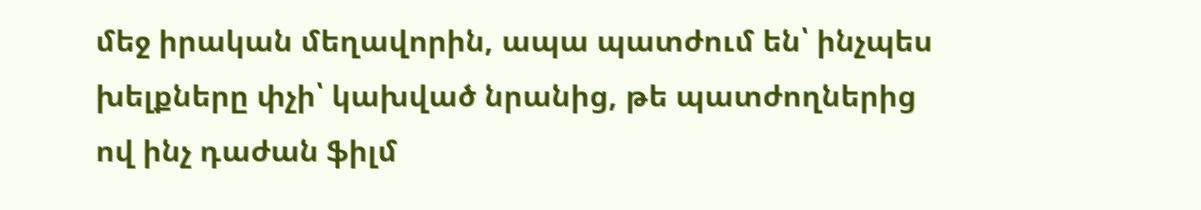մեջ իրական մեղավորին, ապա պատժում են՝ ինչպես խելքները փչի՝ կախված նրանից, թե պատժողներից ով ինչ դաժան ֆիլմ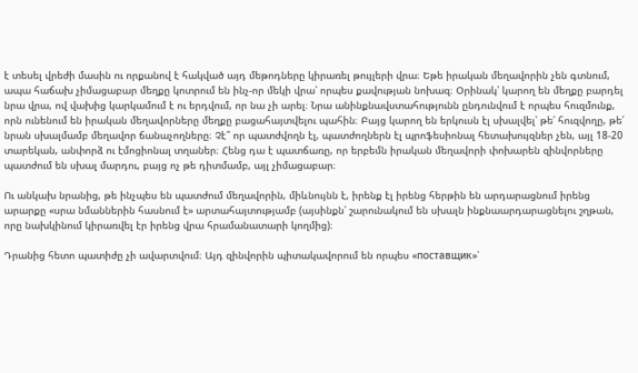է տեսել վրեժի մասին ու որքանով է հակված այդ մեթոդները կիրառել թույլերի վրա։ Եթե իրական մեղավորին չեն գտնում, ապա հաճախ չիմացաբար մեղքը կոտրում են ինչ-որ մեկի վրա՝ որպես քավության նոխազ։ Օրինակ՝ կարող են մեղքը բարդել նրա վրա, ով վախից կարկամում է ու երդվում, որ նա չի արել։ Նրա անինքնավստահությունն ընդունվում է որպես հուզմունք, որն ունենում են իրական մեղավորները մեղքը բացահայտվելու պահին։ Բայց կարող են երկուսն էլ սխալվել՝ թե՛ հուզվողը, թե՛ նրան սխալմամբ մեղավոր ճանաչողները։ Չէ՞ որ պատժվողն էլ, պատժողներն էլ պրոֆեսիոնալ հետախույզներ չեն, այլ 18-20 տարեկան, անփորձ ու էմոցիոնալ տղաներ։ Հենց դա է պատճառը, որ երբեմն իրական մեղավորի փոխարեն զինվորները պատժում են սխալ մարդու, բայց ոչ թե դիտմամբ, այլ չիմացաբար։

Ու անկախ նրանից, թե ինչպես են պատժում մեղավորին, միևնույնն է, իրենք էլ իրենց հերթին են արդարացնում իրենց արարքը «սրա նմաններին հասնում է» արտահայտությամբ (այսինքն՝ շարունակում են սխալն ինքնաարդարացնելու շղթան, որը նախկինում կիրառվել էր իրենց վրա հրամանատարի կողմից)։

Դրանից հետո պատիժը չի ավարտվում։ Այդ զինվորին պիտակավորում են որպես «поставщик»՝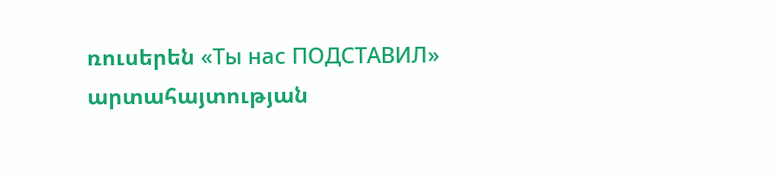ռուսերեն «Ты нас ПОДСТАВИЛ» արտահայտության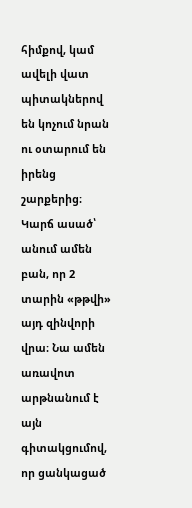հիմքով, կամ ավելի վատ պիտակներով են կոչում նրան ու օտարում են իրենց շարքերից։ Կարճ ասած՝ անում ամեն բան, որ 2 տարին «թթվի» այդ զինվորի վրա։ Նա ամեն առավոտ արթնանում է այն գիտակցումով, որ ցանկացած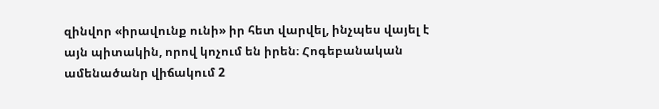զինվոր «իրավունք ունի» իր հետ վարվել, ինչպես վայել է այն պիտակին, որով կոչում են իրեն։ Հոգեբանական ամենածանր վիճակում 2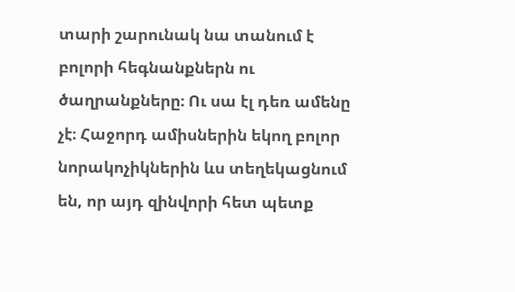տարի շարունակ նա տանում է բոլորի հեգնանքներն ու ծաղրանքները։ Ու սա էլ դեռ ամենը չէ։ Հաջորդ ամիսներին եկող բոլոր նորակոչիկներին ևս տեղեկացնում են, որ այդ զինվորի հետ պետք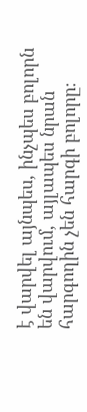է վարվել այնպես, ինչպես բոլորն են վարվում, այլապես նրան հարգողին չեն հարգի բոլորը։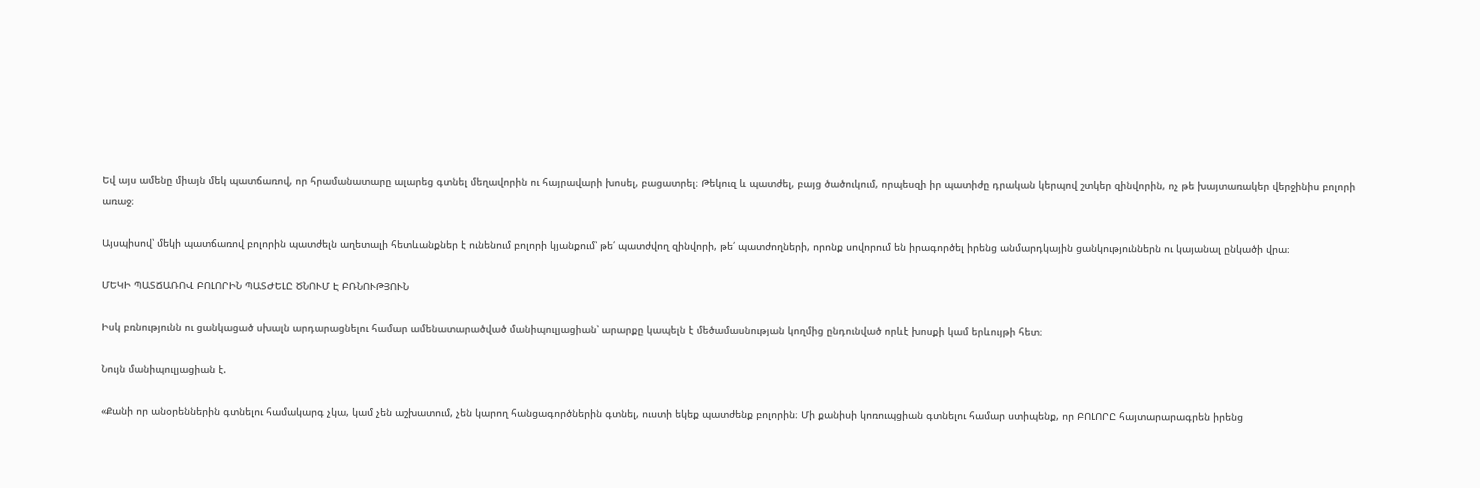Եվ այս ամենը միայն մեկ պատճառով, որ հրամանատարը ալարեց գտնել մեղավորին ու հայրավարի խոսել, բացատրել։ Թեկուզ և պատժել, բայց ծածուկում, որպեսզի իր պատիժը դրական կերպով շտկեր զինվորին, ոչ թե խայտառակեր վերջինիս բոլորի առաջ։

Այսպիսով՝ մեկի պատճառով բոլորին պատժելն աղետալի հետևանքներ է ունենում բոլորի կյանքում՝ թե՛ պատժվող զինվորի, թե՛ պատժողների, որոնք սովորում են իրագործել իրենց անմարդկային ցանկություններն ու կայանալ ընկածի վրա։

ՄԵԿԻ ՊԱՏՃԱՌՈՎ ԲՈԼՈՐԻՆ ՊԱՏԺԵԼԸ ԾՆՈՒՄ Է ԲՌՆՈՒԹՅՈՒՆ

Իսկ բռնությունն ու ցանկացած սխալն արդարացնելու համար ամենատարածված մանիպուլյացիան՝ արարքը կապելն է մեծամասնության կողմից ընդունված որևէ խոսքի կամ երևույթի հետ։

Նույն մանիպուլյացիան է.

«Քանի որ անօրեններին գտնելու համակարգ չկա, կամ չեն աշխատում, չեն կարող հանցագործներին գտնել, ուստի եկեք պատժենք բոլորին։ Մի քանիսի կոռուպցիան գտնելու համար ստիպենք, որ ԲՈԼՈՐԸ հայտարարագրեն իրենց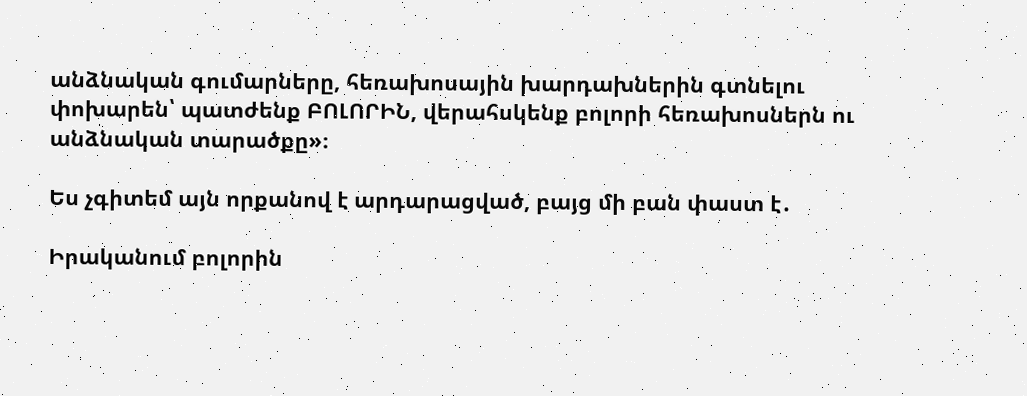անձնական գումարները, հեռախոսային խարդախներին գտնելու փոխարեն՝ պատժենք ԲՈԼՈՐԻՆ, վերահսկենք բոլորի հեռախոսներն ու անձնական տարածքը»։

Ես չգիտեմ այն որքանով է արդարացված, բայց մի բան փաստ է․

Իրականում բոլորին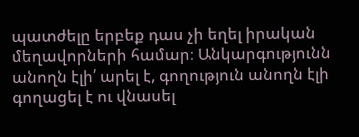պատժելը երբեք դաս չի եղել իրական մեղավորների համար։ Անկարգությունն անողն էլի՛ արել է, գողություն անողն էլի գողացել է ու վնասել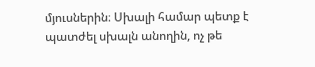մյուսներին։ Սխալի համար պետք է պատժել սխալն անողին, ոչ թե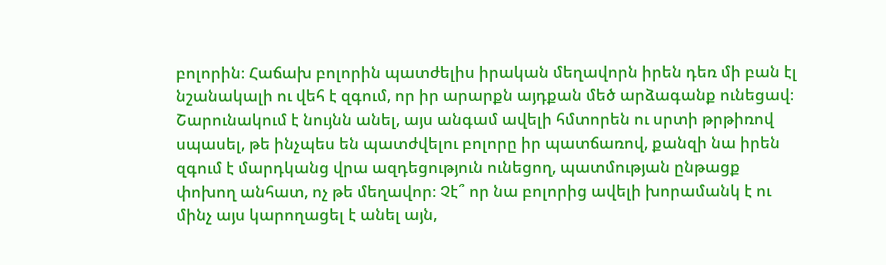բոլորին։ Հաճախ բոլորին պատժելիս իրական մեղավորն իրեն դեռ մի բան էլ նշանակալի ու վեհ է զգում, որ իր արարքն այդքան մեծ արձագանք ունեցավ։ Շարունակում է նույնն անել, այս անգամ ավելի հմտորեն ու սրտի թրթիռով սպասել, թե ինչպես են պատժվելու բոլորը իր պատճառով, քանզի նա իրեն զգում է մարդկանց վրա ազդեցություն ունեցող, պատմության ընթացք փոխող անհատ, ոչ թե մեղավոր։ Չէ՞ որ նա բոլորից ավելի խորամանկ է ու մինչ այս կարողացել է անել այն,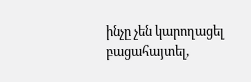ինչը չեն կարողացել բացահայտել,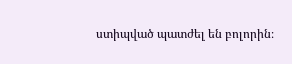ստիպված պատժել են բոլորին։